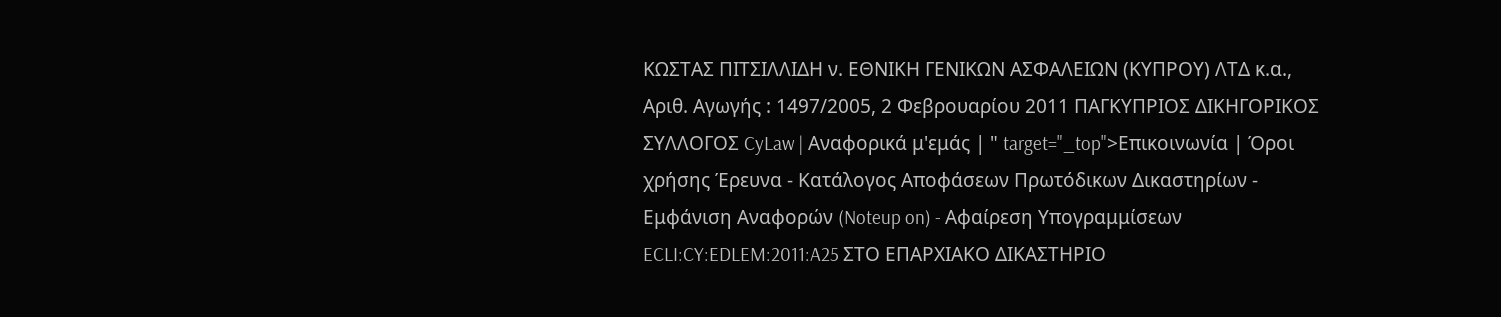ΚΩΣΤΑΣ ΠΙΤΣΙΛΛΙΔΗ ν. ΕΘΝΙΚΗ ΓΕΝΙΚΩΝ ΑΣΦΑΛΕΙΩΝ (ΚΥΠΡΟΥ) ΛΤΔ κ.α., Αριθ. Αγωγής : 1497/2005, 2 Φεβρουαρίου 2011 ΠΑΓΚΥΠΡΙΟΣ ΔΙΚΗΓΟΡΙΚΟΣ ΣΥΛΛΟΓΟΣ CyLaw | Αναφορικά μ'εμάς | " target="_top">Επικοινωνία | Όροι χρήσης Έρευνα - Κατάλογος Αποφάσεων Πρωτόδικων Δικαστηρίων - Εμφάνιση Αναφορών (Noteup on) - Αφαίρεση Υπογραμμίσεων ECLI:CY:EDLEM:2011:A25 ΣΤΟ ΕΠΑΡΧΙΑΚΟ ΔΙΚΑΣΤΗΡΙΟ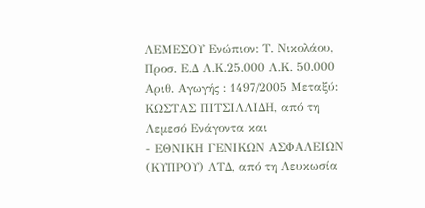ΛΕΜΕΣΟΥ Eνώπιον: Τ. Νικολάου, Προσ. Ε.Δ Λ.Κ.25.000 Λ.Κ. 50.000 Αριθ. Αγωγής : 1497/2005 Μεταξύ: ΚΩΣΤΑΣ ΠΙΤΣΙΛΛΙΔΗ, από τη Λεμεσό Ενάγοντα και
- ΕΘΝΙΚΗ ΓΕΝΙΚΩΝ ΑΣΦΑΛΕΙΩΝ (ΚΥΠΡΟΥ) ΛΤΔ, από τη Λευκωσία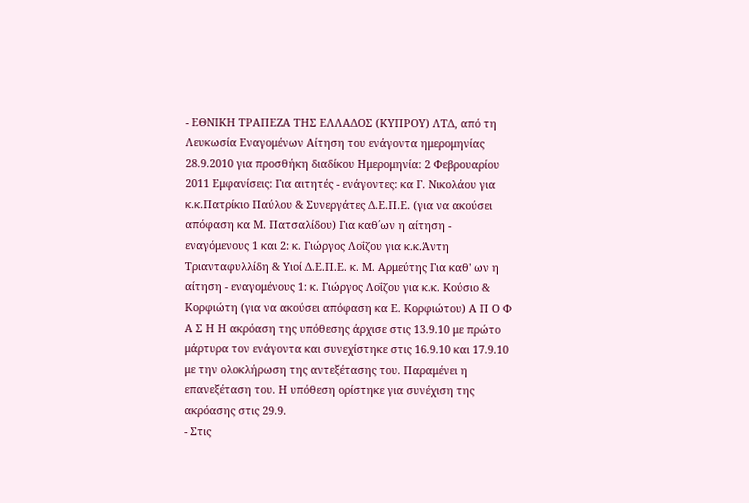- ΕΘΝΙΚΗ ΤΡΑΠΕΖΑ ΤΗΣ ΕΛΛΑΔΟΣ (ΚΥΠΡΟΥ) ΛΤΔ, από τη Λευκωσία Εναγομένων Αίτηση του ενάγοντα ημερομηνίας 28.9.2010 για προσθήκη διαδίκου Ημερομηνία: 2 Φεβρουαρίου 2011 Εμφανίσεις: Για αιτητές - ενάγοντες: κα Γ. Νικολάου για κ.κ.Πατρίκιο Παύλου & Συνεργάτες Δ.Ε.Π.Ε. (για να ακούσει απόφαση κα Μ. Πατσαλίδου) Για καθ΄ων η αίτηση - εναγόμενους 1 και 2: κ. Γιώργος Λοΐζου για κ.κ.Άντη Τριανταφυλλίδη & Υιοί Δ.Ε.Π.Ε. κ. Μ. Αρμεύτης Για καθ' ων η αίτηση - εναγομένους 1: κ. Γιώργος Λοΐζου για κ.κ. Κούσιο & Κορφιώτη (για να ακούσει απόφαση κα Ε. Κορφιώτου) Α Π Ο Φ Α Σ Η Η ακρόαση της υπόθεσης άρχισε στις 13.9.10 με πρώτο μάρτυρα τον ενάγοντα και συνεχίστηκε στις 16.9.10 και 17.9.10 με την ολοκλήρωση της αντεξέτασης του. Παραμένει η επανεξέταση του. Η υπόθεση ορίστηκε για συνέχιση της ακρόασης στις 29.9.
- Στις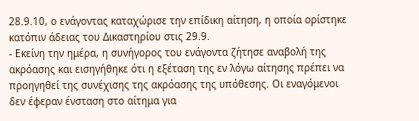28.9.10, ο ενάγοντας καταχώρισε την επίδικη αίτηση, η οποία ορίστηκε κατόπιν άδειας του Δικαστηρίου στις 29.9.
- Εκείνη την ημέρα, η συνήγορος του ενάγοντα ζήτησε αναβολή της ακρόασης και εισηγήθηκε ότι η εξέταση της εν λόγω αίτησης πρέπει να προηγηθεί της συνέχισης της ακρόασης της υπόθεσης. Οι εναγόμενοι δεν έφεραν ένσταση στο αίτημα για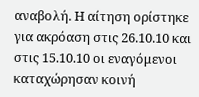αναβολή. Η αίτηση ορίστηκε για ακρόαση στις 26.10.10 και στις 15.10.10 οι εναγόμενοι καταχώρησαν κοινή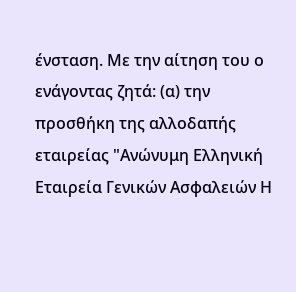ένσταση. Με την αίτηση του ο ενάγοντας ζητά: (α) την προσθήκη της αλλοδαπής εταιρείας "Ανώνυμη Ελληνική Εταιρεία Γενικών Ασφαλειών Η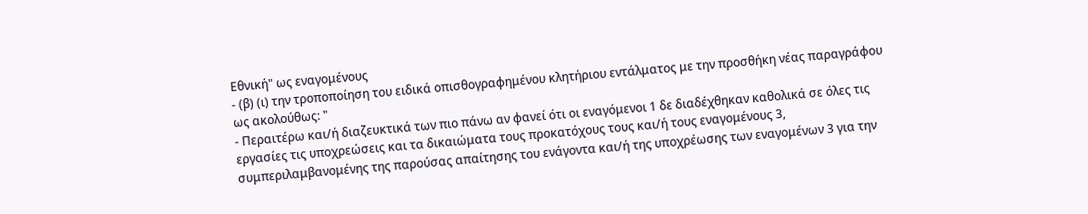Εθνική" ως εναγομένους
- (β) (ι) την τροποποίηση του ειδικά οπισθογραφημένου κλητήριου εντάλματος με την προσθήκη νέας παραγράφου ως ακολούθως: "
- Περαιτέρω και/ή διαζευκτικά των πιο πάνω αν φανεί ότι οι εναγόμενοι 1 δε διαδέχθηκαν καθολικά σε όλες τις εργασίες τις υποχρεώσεις και τα δικαιώματα τους προκατόχους τους και/ή τους εναγομένους 3, συμπεριλαμβανομένης της παρούσας απαίτησης του ενάγοντα και/ή της υποχρέωσης των εναγομένων 3 για την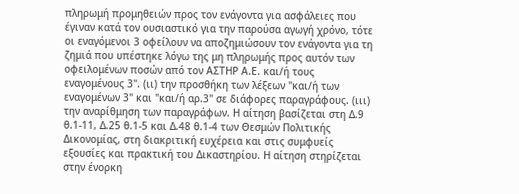πληρωμή προμηθειών προς τον ενάγοντα για ασφάλειες που έγιναν κατά τον ουσιαστικό για την παρούσα αγωγή χρόνο, τότε οι εναγόμενοι 3 οφείλουν να αποζημιώσουν τον ενάγοντα για τη ζημιά που υπέστηκε λόγω της μη πληρωμής προς αυτόν των οφειλομένων ποσών από τον ΑΣΤΗΡ Α.Ε. και/ή τους εναγομένους 3". (ιι) την προσθήκη των λέξεων "και/ή των εναγομένων 3" και "και/ή αρ.3" σε διάφορες παραγράφους. (ιιι) την αναρίθμηση των παραγράφων. Η αίτηση βασίζεται στη Δ.9 θ.1-11, Δ.25 θ.1-5 και Δ.48 θ.1-4 των Θεσμών Πολιτικής Δικονομίας, στη διακριτική ευχέρεια και στις συμφυείς εξουσίες και πρακτική του Δικαστηρίου. Η αίτηση στηρίζεται στην ένορκη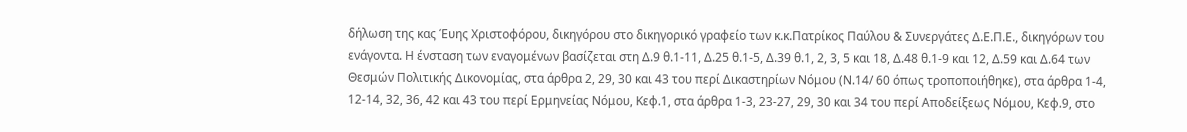δήλωση της κας Έυης Χριστοφόρου, δικηγόρου στο δικηγορικό γραφείο των κ.κ.Πατρίκος Παύλου & Συνεργάτες Δ.Ε.Π.Ε., δικηγόρων του ενάγοντα. Η ένσταση των εναγομένων βασίζεται στη Δ.9 θ.1-11, Δ.25 θ.1-5, Δ.39 θ.1, 2, 3, 5 και 18, Δ.48 θ.1-9 και 12, Δ.59 και Δ.64 των Θεσμών Πολιτικής Δικονομίας, στα άρθρα 2, 29, 30 και 43 του περί Δικαστηρίων Νόμου (Ν.14/ 60 όπως τροποποιήθηκε), στα άρθρα 1-4, 12-14, 32, 36, 42 και 43 του περί Ερμηνείας Νόμου, Κεφ.1, στα άρθρα 1-3, 23-27, 29, 30 και 34 του περί Αποδείξεως Νόμου, Κεφ.9, στο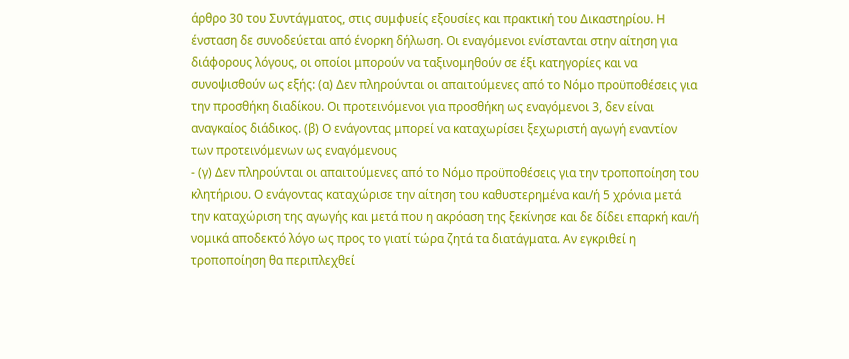άρθρο 30 του Συντάγματος, στις συμφυείς εξουσίες και πρακτική του Δικαστηρίου. Η ένσταση δε συνοδεύεται από ένορκη δήλωση. Οι εναγόμενοι ενίστανται στην αίτηση για διάφορους λόγους, οι οποίοι μπορούν να ταξινομηθούν σε έξι κατηγορίες και να συνοψισθούν ως εξής: (α) Δεν πληρούνται οι απαιτούμενες από το Νόμο προϋποθέσεις για την προσθήκη διαδίκου. Οι προτεινόμενοι για προσθήκη ως εναγόμενοι 3, δεν είναι αναγκαίος διάδικος. (β) Ο ενάγοντας μπορεί να καταχωρίσει ξεχωριστή αγωγή εναντίον των προτεινόμενων ως εναγόμενους
- (γ) Δεν πληρούνται οι απαιτούμενες από το Νόμο προϋποθέσεις για την τροποποίηση του κλητήριου. Ο ενάγοντας καταχώρισε την αίτηση του καθυστερημένα και/ή 5 χρόνια μετά την καταχώριση της αγωγής και μετά που η ακρόαση της ξεκίνησε και δε δίδει επαρκή και/ή νομικά αποδεκτό λόγο ως προς το γιατί τώρα ζητά τα διατάγματα. Αν εγκριθεί η τροποποίηση θα περιπλεχθεί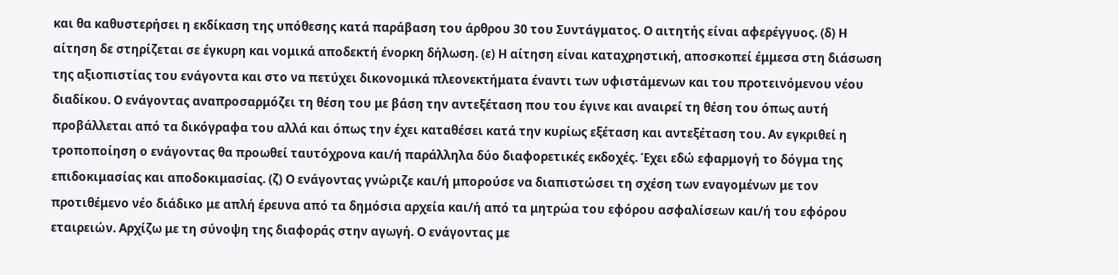και θα καθυστερήσει η εκδίκαση της υπόθεσης κατά παράβαση του άρθρου 30 του Συντάγματος. Ο αιτητής είναι αφερέγγυος. (δ) Η αίτηση δε στηρίζεται σε έγκυρη και νομικά αποδεκτή ένορκη δήλωση. (ε) Η αίτηση είναι καταχρηστική, αποσκοπεί έμμεσα στη διάσωση της αξιοπιστίας του ενάγοντα και στο να πετύχει δικονομικά πλεονεκτήματα έναντι των υφιστάμενων και του προτεινόμενου νέου διαδίκου. Ο ενάγοντας αναπροσαρμόζει τη θέση του με βάση την αντεξέταση που του έγινε και αναιρεί τη θέση του όπως αυτή προβάλλεται από τα δικόγραφα του αλλά και όπως την έχει καταθέσει κατά την κυρίως εξέταση και αντεξέταση του. Αν εγκριθεί η τροποποίηση ο ενάγοντας θα προωθεί ταυτόχρονα και/ή παράλληλα δύο διαφορετικές εκδοχές. Έχει εδώ εφαρμογή το δόγμα της επιδοκιμασίας και αποδοκιμασίας. (ζ) Ο ενάγοντας γνώριζε και/ή μπορούσε να διαπιστώσει τη σχέση των εναγομένων με τον προτιθέμενο νέο διάδικο με απλή έρευνα από τα δημόσια αρχεία και/ή από τα μητρώα του εφόρου ασφαλίσεων και/ή του εφόρου εταιρειών. Αρχίζω με τη σύνοψη της διαφοράς στην αγωγή. Ο ενάγοντας με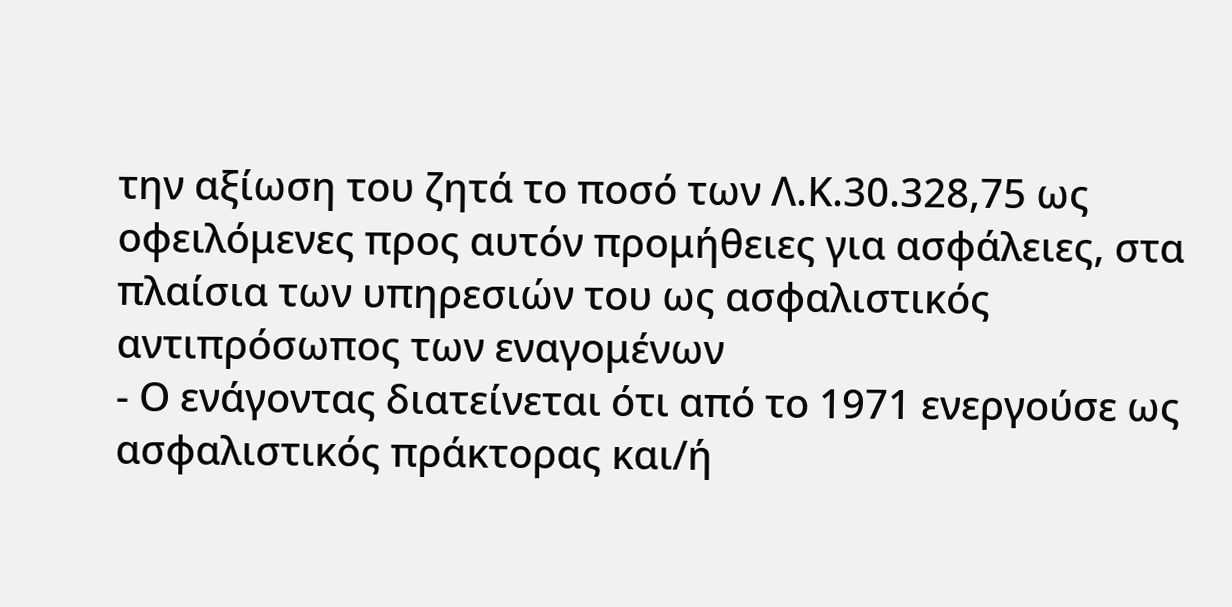την αξίωση του ζητά το ποσό των Λ.Κ.30.328,75 ως οφειλόμενες προς αυτόν προμήθειες για ασφάλειες, στα πλαίσια των υπηρεσιών του ως ασφαλιστικός αντιπρόσωπος των εναγομένων
- Ο ενάγοντας διατείνεται ότι από το 1971 ενεργούσε ως ασφαλιστικός πράκτορας και/ή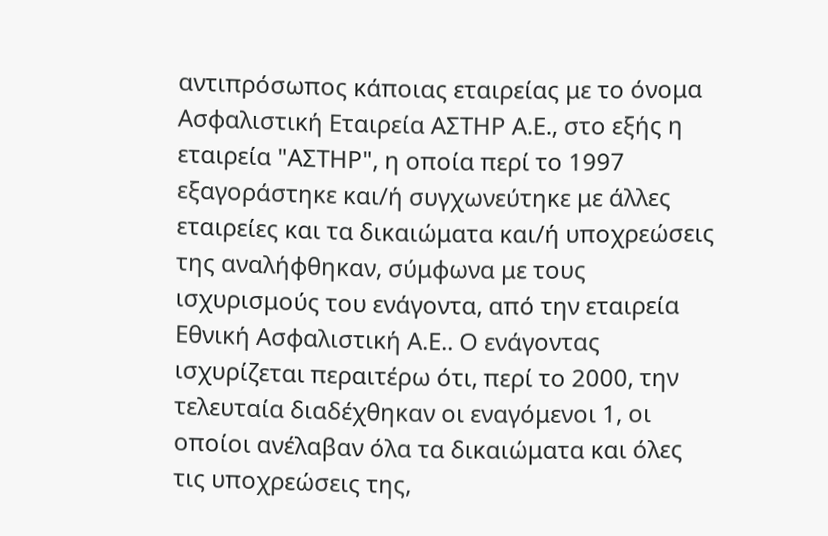αντιπρόσωπος κάποιας εταιρείας με το όνομα Ασφαλιστική Εταιρεία ΑΣΤΗΡ Α.Ε., στο εξής η εταιρεία "ΑΣΤΗΡ", η οποία περί το 1997 εξαγοράστηκε και/ή συγχωνεύτηκε με άλλες εταιρείες και τα δικαιώματα και/ή υποχρεώσεις της αναλήφθηκαν, σύμφωνα με τους ισχυρισμούς του ενάγοντα, από την εταιρεία Εθνική Ασφαλιστική Α.Ε.. Ο ενάγοντας ισχυρίζεται περαιτέρω ότι, περί το 2000, την τελευταία διαδέχθηκαν οι εναγόμενοι 1, οι οποίοι ανέλαβαν όλα τα δικαιώματα και όλες τις υποχρεώσεις της,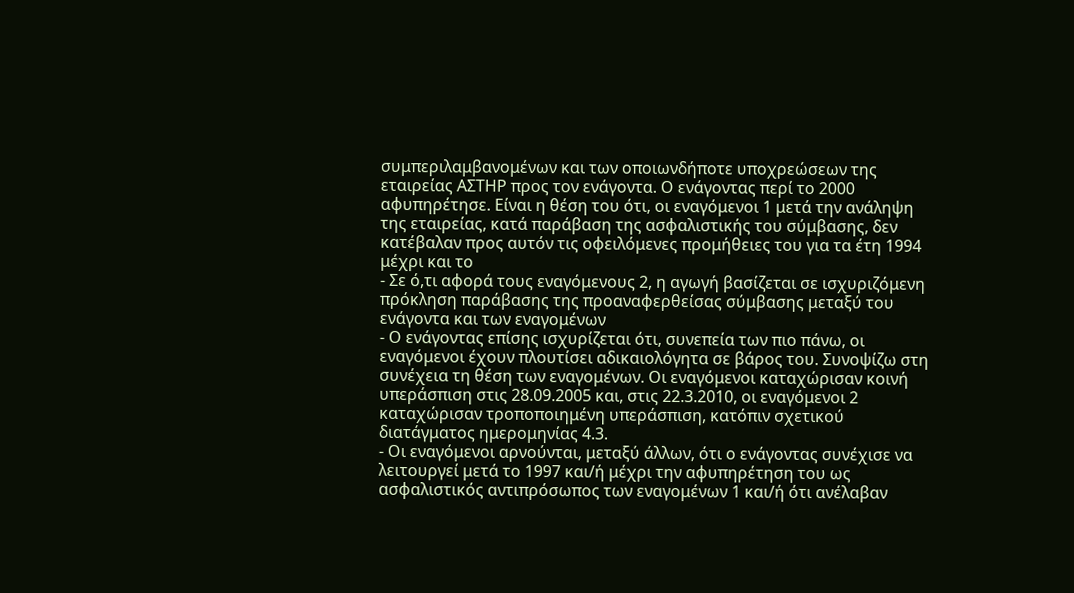συμπεριλαμβανομένων και των οποιωνδήποτε υποχρεώσεων της εταιρείας ΑΣΤΗΡ προς τον ενάγοντα. Ο ενάγοντας περί το 2000 αφυπηρέτησε. Είναι η θέση του ότι, οι εναγόμενοι 1 μετά την ανάληψη της εταιρείας, κατά παράβαση της ασφαλιστικής του σύμβασης, δεν κατέβαλαν προς αυτόν τις οφειλόμενες προμήθειες του για τα έτη 1994 μέχρι και το
- Σε ό,τι αφορά τους εναγόμενους 2, η αγωγή βασίζεται σε ισχυριζόμενη πρόκληση παράβασης της προαναφερθείσας σύμβασης μεταξύ του ενάγοντα και των εναγομένων
- Ο ενάγοντας επίσης ισχυρίζεται ότι, συνεπεία των πιο πάνω, οι εναγόμενοι έχουν πλουτίσει αδικαιολόγητα σε βάρος του. Συνοψίζω στη συνέχεια τη θέση των εναγομένων. Οι εναγόμενοι καταχώρισαν κοινή υπεράσπιση στις 28.09.2005 και, στις 22.3.2010, οι εναγόμενοι 2 καταχώρισαν τροποποιημένη υπεράσπιση, κατόπιν σχετικού διατάγματος ημερομηνίας 4.3.
- Οι εναγόμενοι αρνούνται, μεταξύ άλλων, ότι ο ενάγοντας συνέχισε να λειτουργεί μετά το 1997 και/ή μέχρι την αφυπηρέτηση του ως ασφαλιστικός αντιπρόσωπος των εναγομένων 1 και/ή ότι ανέλαβαν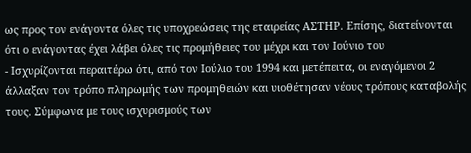ως προς τον ενάγοντα όλες τις υποχρεώσεις της εταιρείας ΑΣΤΗΡ. Επίσης, διατείνονται ότι ο ενάγοντας έχει λάβει όλες τις προμήθειες του μέχρι και τον Ιούνιο του
- Ισχυρίζονται περαιτέρω ότι, από τον Ιούλιο του 1994 και μετέπειτα, οι εναγόμενοι 2 άλλαξαν τον τρόπο πληρωμής των προμηθειών και υιοθέτησαν νέους τρόπους καταβολής τους. Σύμφωνα με τους ισχυρισμούς των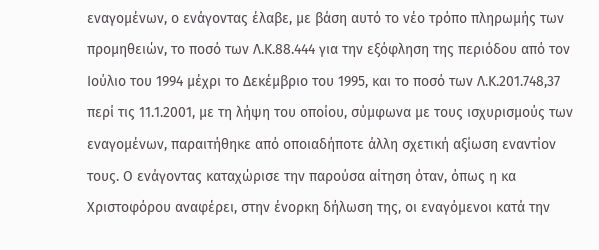εναγομένων, ο ενάγοντας έλαβε, με βάση αυτό το νέο τρόπο πληρωμής των προμηθειών, το ποσό των Λ.Κ.88.444 για την εξόφληση της περιόδου από τον Ιούλιο του 1994 μέχρι το Δεκέμβριο του 1995, και το ποσό των Λ.Κ.201.748,37 περί τις 11.1.2001, με τη λήψη του οποίου, σύμφωνα με τους ισχυρισμούς των εναγομένων, παραιτήθηκε από οποιαδήποτε άλλη σχετική αξίωση εναντίον τους. Ο ενάγοντας καταχώρισε την παρούσα αίτηση όταν, όπως η κα Χριστοφόρου αναφέρει, στην ένορκη δήλωση της, οι εναγόμενοι κατά την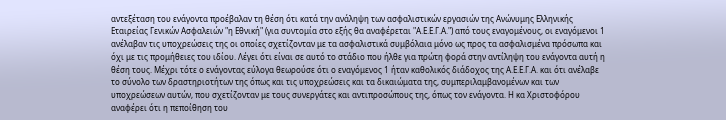αντεξέταση του ενάγοντα προέβαλαν τη θέση ότι κατά την ανάληψη των ασφαλιστικών εργασιών της Ανώνυμης Ελληνικής Εταιρείας Γενικών Ασφαλειών "η Εθνική" (για συντομία στο εξής θα αναφέρεται "Α.Ε.Ε.Γ.Α.") από τους εναγομένους, οι εναγόμενοι 1 ανέλαβαν τις υποχρεώσεις της οι οποίες σχετίζονταν με τα ασφαλιστικά συμβόλαια μόνο ως προς τα ασφαλισμένα πρόσωπα και όχι με τις προμήθειες του ιδίου. Λέγει ότι είναι σε αυτό το στάδιο που ήλθε για πρώτη φορά στην αντίληψη του ενάγοντα αυτή η θέση τους. Μέχρι τότε ο ενάγοντας εύλογα θεωρούσε ότι ο εναγόμενος 1 ήταν καθολικός διάδοχος της Α.Ε.Ε.Γ.Α. και ότι ανέλαβε το σύνολο των δραστηριοτήτων της όπως και τις υποχρεώσεις και τα δικαιώματα της, συμπεριλαμβανομένων και των υποχρεώσεων αυτών, που σχετίζονταν με τους συνεργάτες και αντιπροσώπους της, όπως τον ενάγοντα. Η κα Χριστοφόρου αναφέρει ότι η πεποίθηση του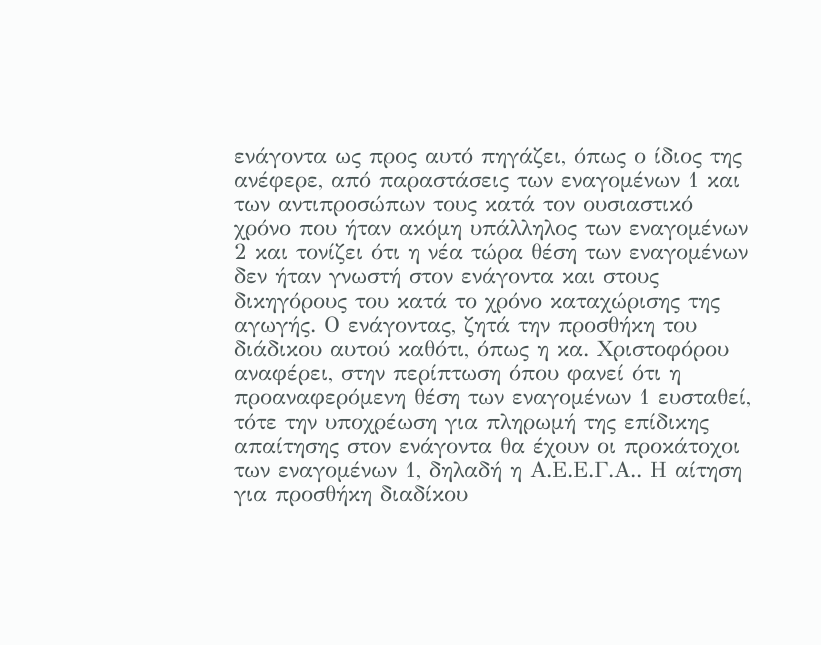ενάγοντα ως προς αυτό πηγάζει, όπως ο ίδιος της ανέφερε, από παραστάσεις των εναγομένων 1 και των αντιπροσώπων τους κατά τον ουσιαστικό χρόνο που ήταν ακόμη υπάλληλος των εναγομένων 2 και τονίζει ότι η νέα τώρα θέση των εναγομένων δεν ήταν γνωστή στον ενάγοντα και στους δικηγόρους του κατά το χρόνο καταχώρισης της αγωγής. Ο ενάγοντας, ζητά την προσθήκη του διάδικου αυτού καθότι, όπως η κα. Χριστοφόρου αναφέρει, στην περίπτωση όπου φανεί ότι η προαναφερόμενη θέση των εναγομένων 1 ευσταθεί, τότε την υποχρέωση για πληρωμή της επίδικης απαίτησης στον ενάγοντα θα έχουν οι προκάτοχοι των εναγομένων 1, δηλαδή η Α.Ε.Ε.Γ.Α.. Η αίτηση για προσθήκη διαδίκου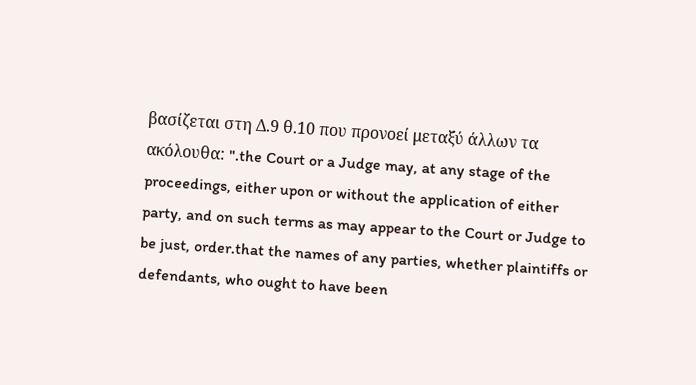βασίζεται στη Δ.9 θ.10 που προνοεί μεταξύ άλλων τα ακόλουθα: ".the Court or a Judge may, at any stage of the proceedings, either upon or without the application of either party, and on such terms as may appear to the Court or Judge to be just, order.that the names of any parties, whether plaintiffs or defendants, who ought to have been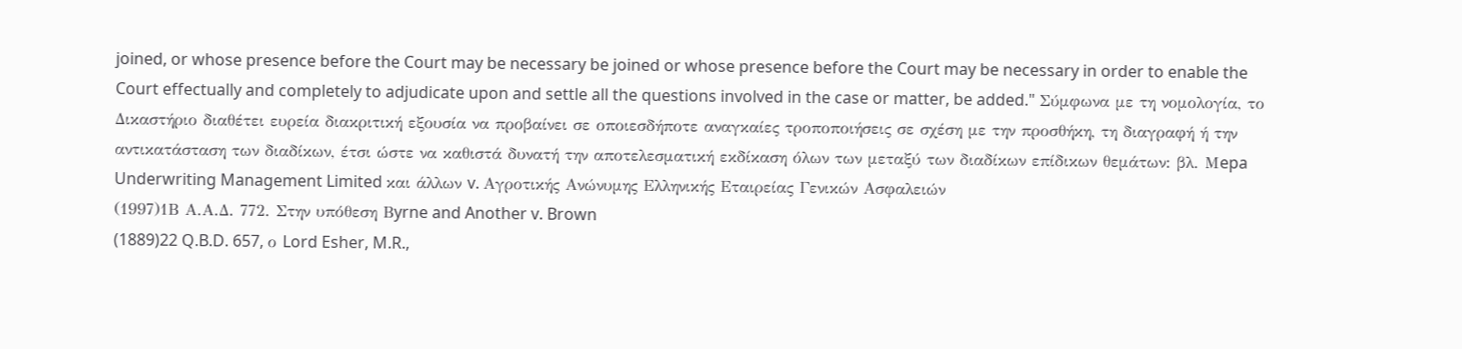joined, or whose presence before the Court may be necessary be joined or whose presence before the Court may be necessary in order to enable the Court effectually and completely to adjudicate upon and settle all the questions involved in the case or matter, be added." Σύμφωνα με τη νομολογία, το Δικαστήριο διαθέτει ευρεία διακριτική εξουσία να προβαίνει σε οποιεσδήποτε αναγκαίες τροποποιήσεις σε σχέση με την προσθήκη, τη διαγραφή ή την αντικατάσταση των διαδίκων, έτσι ώστε να καθιστά δυνατή την αποτελεσματική εκδίκαση όλων των μεταξύ των διαδίκων επίδικων θεμάτων: βλ. Μepa Underwriting Management Limited και άλλων v. Αγροτικής Ανώνυμης Ελληνικής Εταιρείας Γενικών Ασφαλειών
(1997)1Β Α.Α.Δ. 772. Στην υπόθεση Βyrne and Another v. Brown
(1889)22 Q.B.D. 657, ο Lord Esher, M.R.,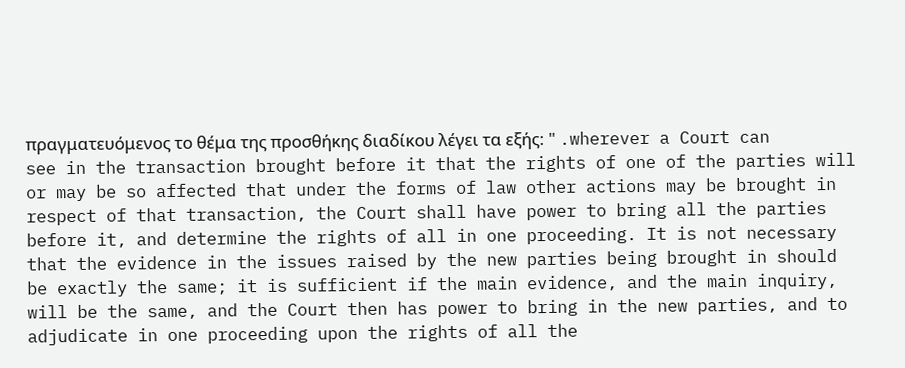πραγματευόμενος το θέμα της προσθήκης διαδίκου λέγει τα εξής: " .wherever a Court can see in the transaction brought before it that the rights of one of the parties will or may be so affected that under the forms of law other actions may be brought in respect of that transaction, the Court shall have power to bring all the parties before it, and determine the rights of all in one proceeding. It is not necessary that the evidence in the issues raised by the new parties being brought in should be exactly the same; it is sufficient if the main evidence, and the main inquiry, will be the same, and the Court then has power to bring in the new parties, and to adjudicate in one proceeding upon the rights of all the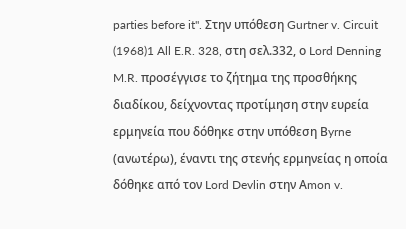parties before it". Στην υπόθεση Gurtner v. Circuit
(1968)1 All E.R. 328, στη σελ.332, ο Lord Denning M.R. προσέγγισε το ζήτημα της προσθήκης διαδίκου, δείχνοντας προτίμηση στην ευρεία ερμηνεία που δόθηκε στην υπόθεση Βyrne (ανωτέρω), έναντι της στενής ερμηνείας η οποία δόθηκε από τον Lord Devlin στην Αmon v.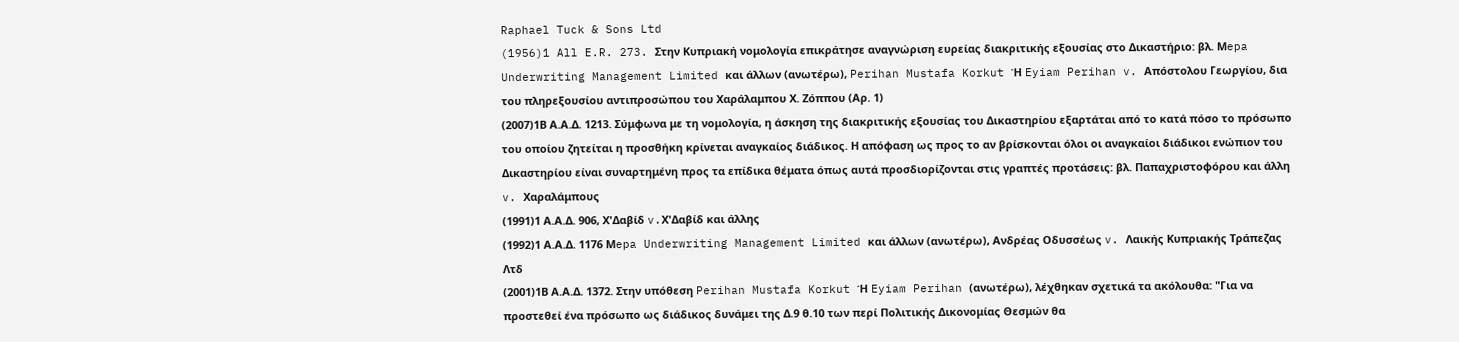Raphael Tuck & Sons Ltd
(1956)1 All E.R. 273. Στην Κυπριακή νομολογία επικράτησε αναγνώριση ευρείας διακριτικής εξουσίας στο Δικαστήριο: βλ. Μepa Underwriting Management Limited και άλλων (ανωτέρω), Perihan Mustafa Korkut Ή Eyiam Perihan v. Απόστολου Γεωργίου, δια του πληρεξουσίου αντιπροσώπου του Χαράλαμπου Χ. Ζόππου (Αρ. 1)
(2007)1Β Α.Α.Δ. 1213. Σύμφωνα με τη νομολογία, η άσκηση της διακριτικής εξουσίας του Δικαστηρίου εξαρτάται από το κατά πόσο το πρόσωπο του οποίου ζητείται η προσθήκη κρίνεται αναγκαίος διάδικος. Η απόφαση ως προς το αν βρίσκονται όλοι οι αναγκαίοι διάδικοι ενώπιον του Δικαστηρίου είναι συναρτημένη προς τα επίδικα θέματα όπως αυτά προσδιορίζονται στις γραπτές προτάσεις: βλ. Παπαχριστοφόρου και άλλη v. Xαραλάμπους
(1991)1 Α.Α.Δ. 906, Χ'Δαβίδ v.Χ'Δαβίδ και άλλης
(1992)1 Α.Α.Δ. 1176 Μepa Underwriting Management Limited και άλλων (ανωτέρω), Ανδρέας Οδυσσέως v. Λαικής Κυπριακής Τράπεζας Λτδ
(2001)1Β Α.Α.Δ. 1372. Στην υπόθεση Perihan Mustafa Korkut Ή Eyiam Perihan (ανωτέρω), λέχθηκαν σχετικά τα ακόλουθα: "Για να προστεθεί ένα πρόσωπο ως διάδικος δυνάμει της Δ.9 θ.10 των περί Πολιτικής Δικονομίας Θεσμών θα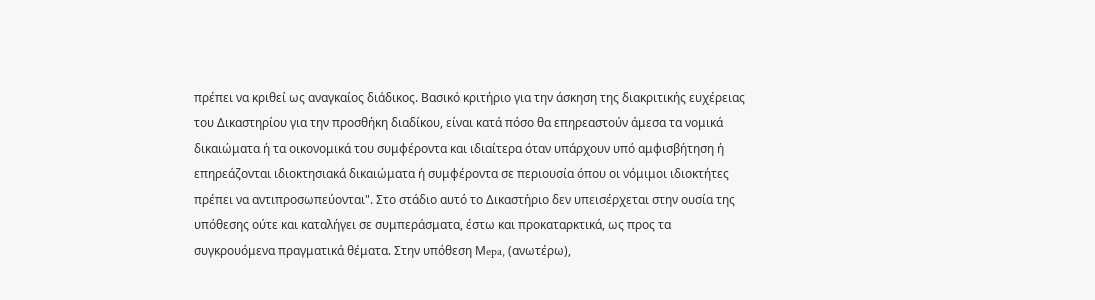πρέπει να κριθεί ως αναγκαίος διάδικος. Βασικό κριτήριο για την άσκηση της διακριτικής ευχέρειας του Δικαστηρίου για την προσθήκη διαδίκου, είναι κατά πόσο θα επηρεαστούν άμεσα τα νομικά δικαιώματα ή τα οικονομικά του συμφέροντα και ιδιαίτερα όταν υπάρχουν υπό αμφισβήτηση ή επηρεάζονται ιδιοκτησιακά δικαιώματα ή συμφέροντα σε περιουσία όπου οι νόμιμοι ιδιοκτήτες πρέπει να αντιπροσωπεύονται". Στο στάδιο αυτό το Δικαστήριο δεν υπεισέρχεται στην ουσία της υπόθεσης ούτε και καταλήγει σε συμπεράσματα, έστω και προκαταρκτικά, ως προς τα συγκρουόμενα πραγματικά θέματα. Στην υπόθεση Μepa, (ανωτέρω),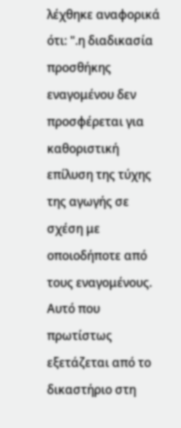λέχθηκε αναφορικά ότι: ".η διαδικασία προσθήκης εναγομένου δεν προσφέρεται για καθοριστική επίλυση της τύχης της αγωγής σε σχέση με οποιοδήποτε από τους εναγομένους. Αυτό που πρωτίστως εξετάζεται από το δικαστήριο στη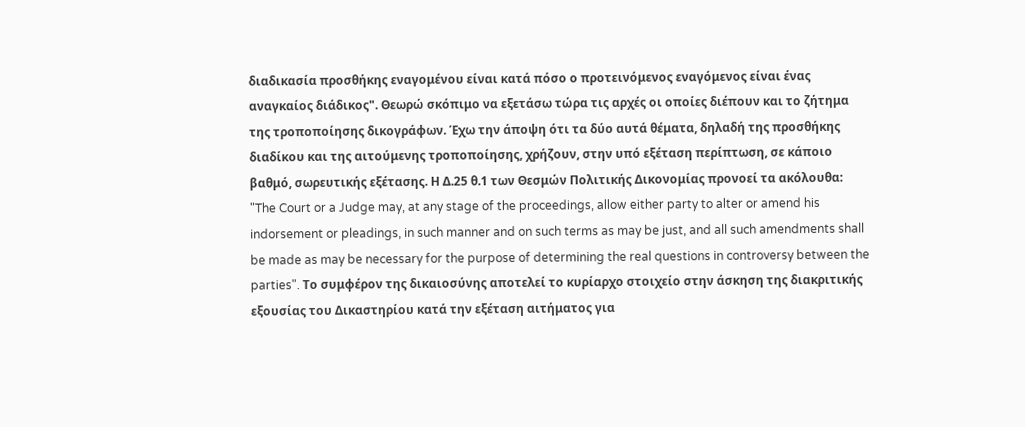διαδικασία προσθήκης εναγομένου είναι κατά πόσο ο προτεινόμενος εναγόμενος είναι ένας αναγκαίος διάδικος". Θεωρώ σκόπιμο να εξετάσω τώρα τις αρχές οι οποίες διέπουν και το ζήτημα της τροποποίησης δικογράφων. Έχω την άποψη ότι τα δύο αυτά θέματα, δηλαδή της προσθήκης διαδίκου και της αιτούμενης τροποποίησης, χρήζουν, στην υπό εξέταση περίπτωση, σε κάποιο βαθμό, σωρευτικής εξέτασης. Η Δ.25 θ.1 των Θεσμών Πολιτικής Δικονομίας προνοεί τα ακόλουθα: "The Court or a Judge may, at any stage of the proceedings, allow either party to alter or amend his indorsement or pleadings, in such manner and on such terms as may be just, and all such amendments shall be made as may be necessary for the purpose of determining the real questions in controversy between the parties". Το συμφέρον της δικαιοσύνης αποτελεί το κυρίαρχο στοιχείο στην άσκηση της διακριτικής εξουσίας του Δικαστηρίου κατά την εξέταση αιτήματος για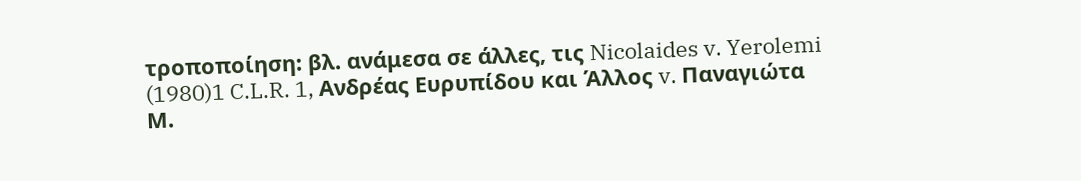τροποποίηση: βλ. ανάμεσα σε άλλες, τις Nicolaides v. Yerolemi
(1980)1 C.L.R. 1, Ανδρέας Ευρυπίδου και Άλλος v. Παναγιώτα Μ.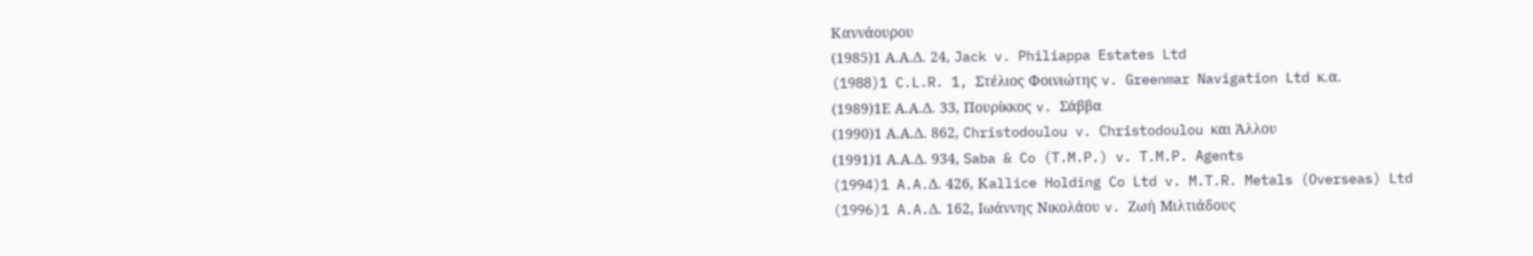Καννάουρου
(1985)1 Α.Α.Δ. 24, Jack v. Philiappa Estates Ltd
(1988)1 C.L.R. 1, Στέλιος Φοινιώτης v. Greenmar Navigation Ltd κ.α.
(1989)1Ε Α.Α.Δ. 33, Πουρίκκος v. Σάββα
(1990)1 Α.Α.Δ. 862, Christodoulou v. Christodoulou και Άλλου
(1991)1 Α.Α.Δ. 934, Saba & Co (T.M.P.) v. T.M.P. Agents
(1994)1 A.A.Δ. 426, Κallice Holding Co Ltd v. M.T.R. Metals (Overseas) Ltd
(1996)1 A.A.Δ. 162, Ιωάννης Νικολάου v. Ζωή Μιλτιάδους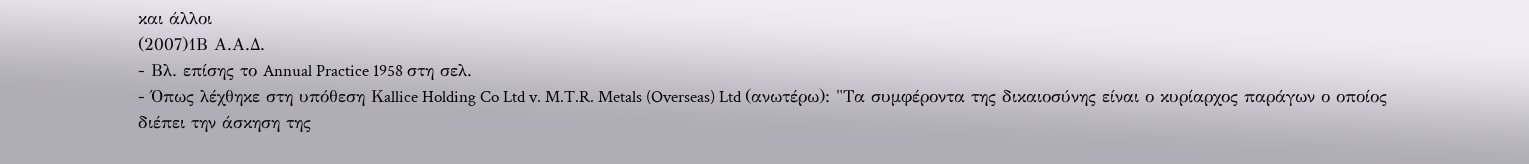και άλλοι
(2007)1Β Α.Α.Δ.
- Βλ. επίσης το Annual Practice 1958 στη σελ.
- Όπως λέχθηκε στη υπόθεση Κallice Holding Co Ltd v. M.T.R. Metals (Overseas) Ltd (ανωτέρω): "Τα συμφέροντα της δικαιοσύνης είναι ο κυρίαρχος παράγων ο οποίος διέπει την άσκηση της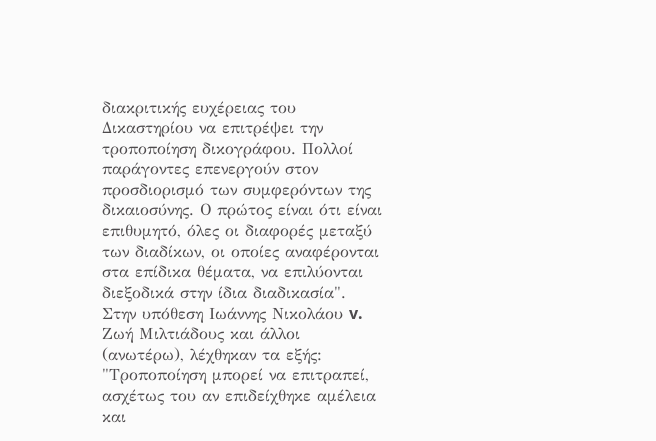διακριτικής ευχέρειας του Δικαστηρίου να επιτρέψει την τροποποίηση δικογράφου. Πολλοί παράγοντες επενεργούν στον προσδιορισμό των συμφερόντων της δικαιοσύνης. Ο πρώτος είναι ότι είναι επιθυμητό, όλες οι διαφορές μεταξύ των διαδίκων, οι οποίες αναφέρονται στα επίδικα θέματα, να επιλύονται διεξοδικά στην ίδια διαδικασία". Στην υπόθεση Ιωάννης Νικολάου v. Ζωή Μιλτιάδους και άλλοι (ανωτέρω), λέχθηκαν τα εξής: "Τροποποίηση μπορεί να επιτραπεί, ασχέτως του αν επιδείχθηκε αμέλεια και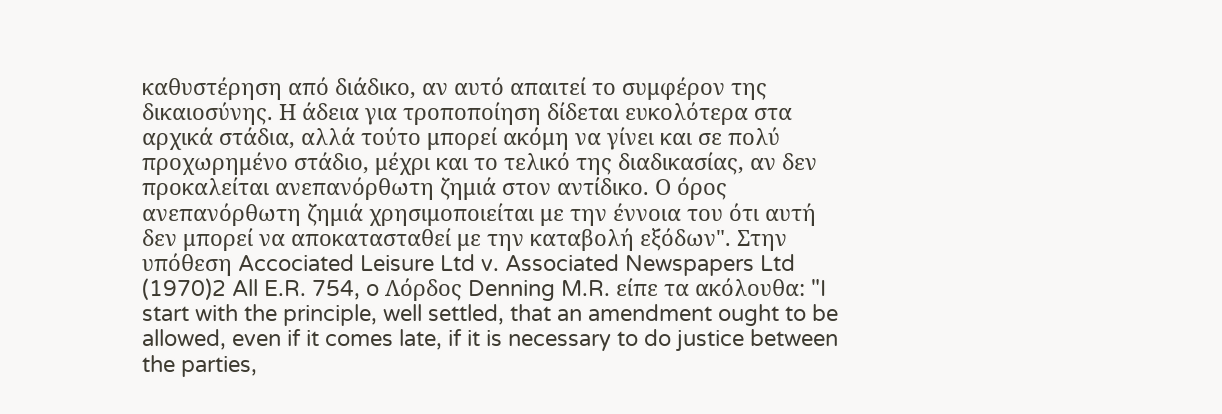καθυστέρηση από διάδικο, αν αυτό απαιτεί το συμφέρον της δικαιοσύνης. Η άδεια για τροποποίηση δίδεται ευκολότερα στα αρχικά στάδια, αλλά τούτο μπορεί ακόμη να γίνει και σε πολύ προχωρημένο στάδιο, μέχρι και το τελικό της διαδικασίας, αν δεν προκαλείται ανεπανόρθωτη ζημιά στον αντίδικο. Ο όρος ανεπανόρθωτη ζημιά χρησιμοποιείται με την έννοια του ότι αυτή δεν μπορεί να αποκατασταθεί με την καταβολή εξόδων". Στην υπόθεση Accociated Leisure Ltd v. Associated Newspapers Ltd
(1970)2 All E.R. 754, o Λόρδος Denning M.R. είπε τα ακόλουθα: "I start with the principle, well settled, that an amendment ought to be allowed, even if it comes late, if it is necessary to do justice between the parties,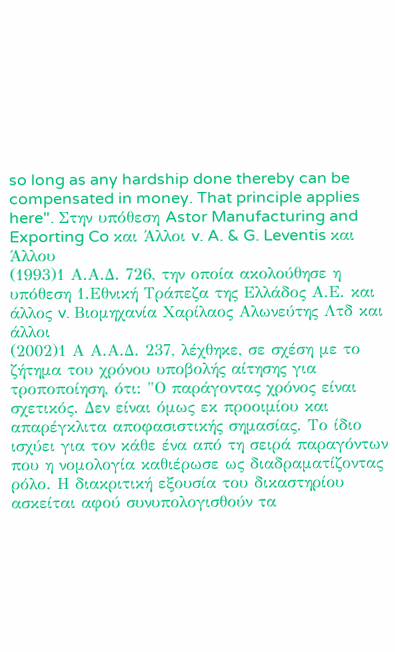so long as any hardship done thereby can be compensated in money. That principle applies here". Στην υπόθεση Astor Manufacturing and Exporting Co και Άλλοι v. A. & G. Leventis και Άλλου
(1993)1 Α.Α.Δ. 726, την οποία ακολούθησε η υπόθεση 1.Εθνική Τράπεζα της Ελλάδος Α.Ε. και άλλος v. Bιομηχανία Χαρίλαος Αλωνεύτης Λτδ και άλλοι
(2002)1 Α Α.Α.Δ. 237, λέχθηκε, σε σχέση με το ζήτημα του χρόνου υποβολής αίτησης για τροποποίηση, ότι: "Ο παράγοντας χρόνος είναι σχετικός. Δεν είναι όμως εκ προοιμίου και απαρέγκλιτα αποφασιστικής σημασίας. Το ίδιο ισχύει για τον κάθε ένα από τη σειρά παραγόντων που η νομολογία καθιέρωσε ως διαδραματίζοντας ρόλο. Η διακριτική εξουσία του δικαστηρίου ασκείται αφού συνυπολογισθούν τα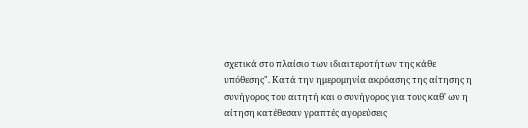σχετικά στο πλαίσιο των ιδιαιτεροτήτων της κάθε υπόθεσης". Κατά την ημερομηνία ακρόασης της αίτησης η συνήγορος του αιτητή και ο συνήγορος για τους καθ' ων η αίτηση κατέθεσαν γραπτές αγορεύσεις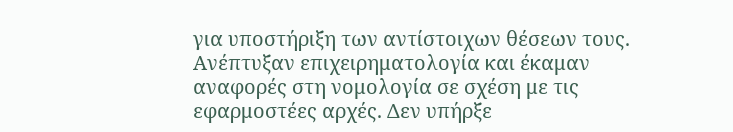για υποστήριξη των αντίστοιχων θέσεων τους. Ανέπτυξαν επιχειρηματολογία και έκαμαν αναφορές στη νομολογία σε σχέση με τις εφαρμοστέες αρχές. Δεν υπήρξε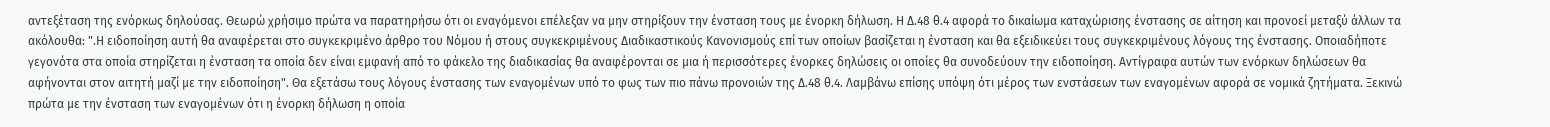αντεξέταση της ενόρκως δηλούσας. Θεωρώ χρήσιμο πρώτα να παρατηρήσω ότι οι εναγόμενοι επέλεξαν να μην στηρίξουν την ένσταση τους με ένορκη δήλωση. Η Δ.48 θ.4 αφορά το δικαίωμα καταχώρισης ένστασης σε αίτηση και προνοεί μεταξύ άλλων τα ακόλουθα: ".Η ειδοποίηση αυτή θα αναφέρεται στο συγκεκριμένο άρθρο του Νόμου ή στους συγκεκριμένους Διαδικαστικούς Κανονισμούς επί των οποίων βασίζεται η ένσταση και θα εξειδικεύει τους συγκεκριμένους λόγους της ένστασης. Οποιαδήποτε γεγονότα στα οποία στηρίζεται η ένσταση τα οποία δεν είναι εμφανή από το φάκελο της διαδικασίας θα αναφέρονται σε μια ή περισσότερες ένορκες δηλώσεις οι οποίες θα συνοδεύουν την ειδοποίηση. Αντίγραφα αυτών των ενόρκων δηλώσεων θα αφήνονται στον αιτητή μαζί με την ειδοποίηση". Θα εξετάσω τους λόγους ένστασης των εναγομένων υπό το φως των πιο πάνω προνοιών της Δ.48 θ.4. Λαμβάνω επίσης υπόψη ότι μέρος των ενστάσεων των εναγομένων αφορά σε νομικά ζητήματα. Ξεκινώ πρώτα με την ένσταση των εναγομένων ότι η ένορκη δήλωση η οποία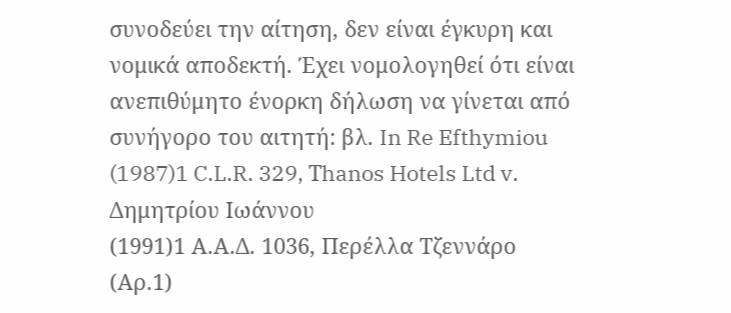συνοδεύει την αίτηση, δεν είναι έγκυρη και νομικά αποδεκτή. Έχει νομολογηθεί ότι είναι ανεπιθύμητο ένορκη δήλωση να γίνεται από συνήγορο του αιτητή: βλ. In Re Efthymiou
(1987)1 C.L.R. 329, Τhanos Hotels Ltd v. Δημητρίου Ιωάννου
(1991)1 Α.Α.Δ. 1036, Περέλλα Τζεννάρο (Αρ.1)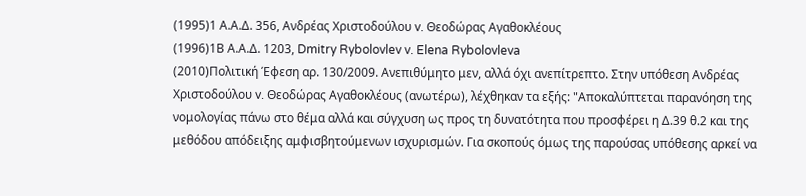(1995)1 Α.Α.Δ. 356, Ανδρέας Χριστοδούλου v. Θεοδώρας Αγαθοκλέους
(1996)1Β Α.Α.Δ. 1203, Dmitry Rybolovlev v. Elena Rybolovleva
(2010)Πολιτική Έφεση αρ. 130/2009. Ανεπιθύμητο μεν, αλλά όχι ανεπίτρεπτο. Στην υπόθεση Ανδρέας Χριστοδούλου v. Θεοδώρας Αγαθοκλέους (ανωτέρω), λέχθηκαν τα εξής: "Αποκαλύπτεται παρανόηση της νομολογίας πάνω στο θέμα αλλά και σύγχυση ως προς τη δυνατότητα που προσφέρει η Δ.39 θ.2 και της μεθόδου απόδειξης αμφισβητούμενων ισχυρισμών. Για σκοπούς όμως της παρούσας υπόθεσης αρκεί να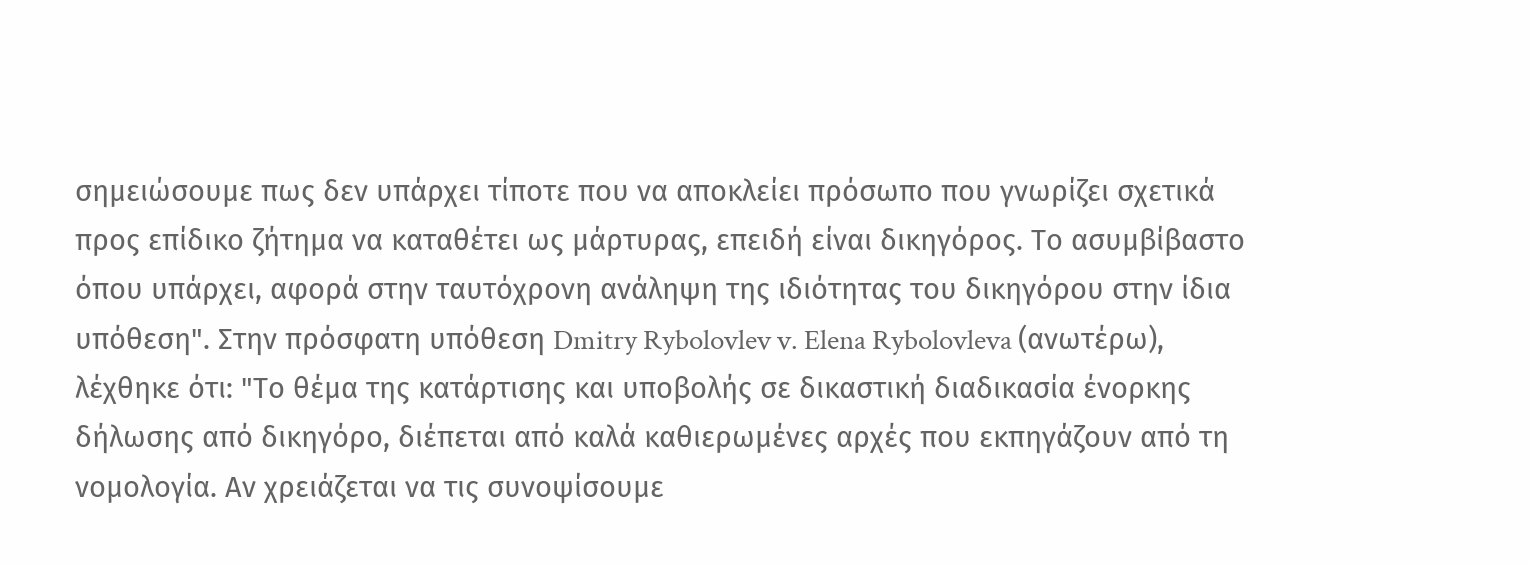σημειώσουμε πως δεν υπάρχει τίποτε που να αποκλείει πρόσωπο που γνωρίζει σχετικά προς επίδικο ζήτημα να καταθέτει ως μάρτυρας, επειδή είναι δικηγόρος. Το ασυμβίβαστο όπου υπάρχει, αφορά στην ταυτόχρονη ανάληψη της ιδιότητας του δικηγόρου στην ίδια υπόθεση". Στην πρόσφατη υπόθεση Dmitry Rybolovlev v. Elena Rybolovleva (ανωτέρω), λέχθηκε ότι: "Το θέμα της κατάρτισης και υποβολής σε δικαστική διαδικασία ένορκης δήλωσης από δικηγόρο, διέπεται από καλά καθιερωμένες αρχές που εκπηγάζουν από τη νομολογία. Αν χρειάζεται να τις συνοψίσουμε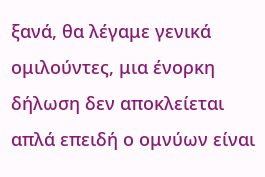ξανά, θα λέγαμε γενικά ομιλούντες, μια ένορκη δήλωση δεν αποκλείεται απλά επειδή ο ομνύων είναι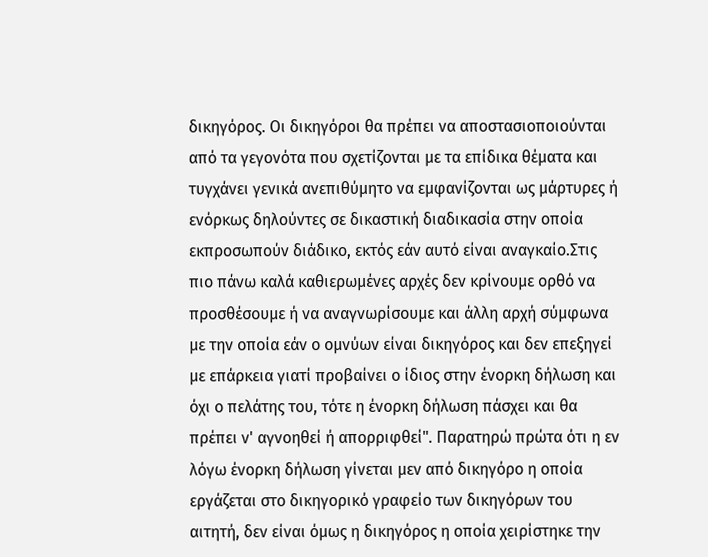δικηγόρος. Οι δικηγόροι θα πρέπει να αποστασιοποιούνται από τα γεγονότα που σχετίζονται με τα επίδικα θέματα και τυγχάνει γενικά ανεπιθύμητο να εμφανίζονται ως μάρτυρες ή ενόρκως δηλούντες σε δικαστική διαδικασία στην οποία εκπροσωπούν διάδικο, εκτός εάν αυτό είναι αναγκαίο.Στις πιο πάνω καλά καθιερωμένες αρχές δεν κρίνουμε ορθό να προσθέσουμε ή να αναγνωρίσουμε και άλλη αρχή σύμφωνα με την οποία εάν ο ομνύων είναι δικηγόρος και δεν επεξηγεί με επάρκεια γιατί προβαίνει ο ίδιος στην ένορκη δήλωση και όχι ο πελάτης του, τότε η ένορκη δήλωση πάσχει και θα πρέπει ν' αγνοηθεί ή απορριφθεί". Παρατηρώ πρώτα ότι η εν λόγω ένορκη δήλωση γίνεται μεν από δικηγόρο η οποία εργάζεται στο δικηγορικό γραφείο των δικηγόρων του αιτητή, δεν είναι όμως η δικηγόρος η οποία χειρίστηκε την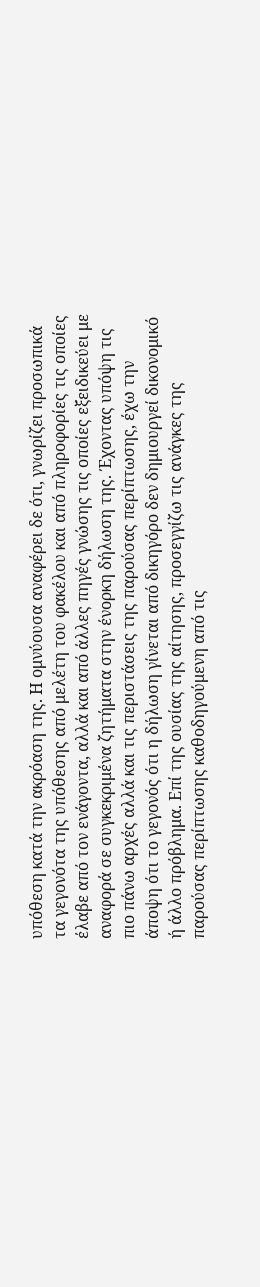υπόθεση κατά την ακρόαση της. Η ομνύουσα αναφέρει δε ότι, γνωρίζει προσωπικά τα γεγονότα της υπόθεσης από μελέτη του φακέλου και από πληροφορίες τις οποίες έλαβε από τον ενάγοντα, αλλά και από άλλες πηγές γνώσης τις οποίες εξειδικεύει με αναφορά σε συγκεκριμένα ζητήματα στην ένορκη δήλωση της. Έχοντας υπόψη τις πιο πάνω αρχές αλλά και τις περιστάσεις της παρούσας περίπτωσης, έχω την άποψη ότι το γεγονός ότι η δήλωση γίνεται από δικηγόρο δεν δημιουργεί δικονομικό ή άλλο πρόβλημα. Επί της ουσίας της αίτησης, προσεγγίζω τις ανάγκες της παρούσας περίπτωσης καθοδηγούμενη από τις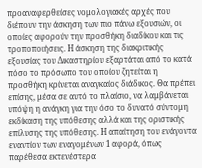προαναφερθείσες νομολογιακές αρχές που διέπουν την άσκηση των πιο πάνω εξουσιών, οι οποίες αφορούν την προσθήκη διαδίκου και τις τροποποιήσεις. Η άσκηση της διακριτικής εξουσίας του Δικαστηρίου εξαρτάται από το κατά πόσο το πρόσωπο του οποίου ζητείται η προσθήκη κρίνεται αναγκαίος διάδικος. Θα πρέπει επίσης, μέσα σε αυτό το πλαίσιο, να λαμβάνεται υπόψη η ανάγκη για την όσο το δυνατό σύντομη εκδίκαση της υπόθεσης αλλά και της οριστικής επίλυσης της υπόθεσης. Η απαίτηση του ενάγοντα εναντίον των εναγομένων 1 αφορά, όπως παρέθεσα εκτενέστερα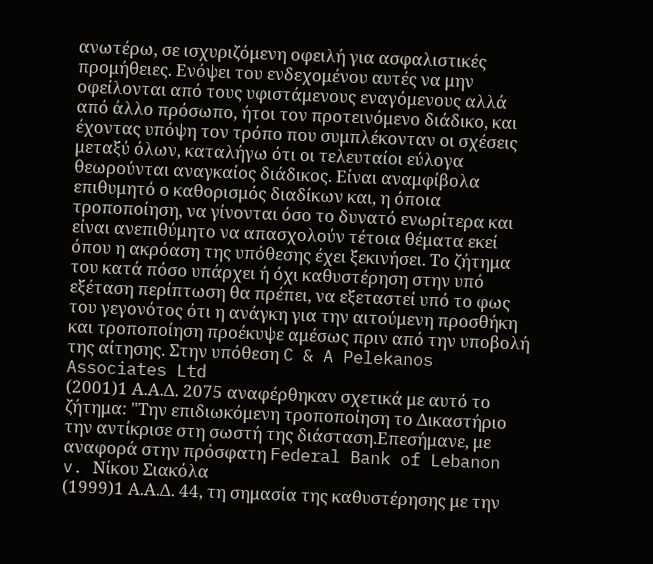ανωτέρω, σε ισχυριζόμενη οφειλή για ασφαλιστικές προμήθειες. Ενόψει του ενδεχομένου αυτές να μην οφείλονται από τους υφιστάμενους εναγόμενους αλλά από άλλο πρόσωπο, ήτοι τον προτεινόμενο διάδικο, και έχοντας υπόψη τον τρόπο που συμπλέκονταν οι σχέσεις μεταξύ όλων, καταλήγω ότι οι τελευταίοι εύλογα θεωρούνται αναγκαίος διάδικος. Είναι αναμφίβολα επιθυμητό ο καθορισμός διαδίκων και, η όποια τροποποίηση, να γίνονται όσο το δυνατό ενωρίτερα και είναι ανεπιθύμητο να απασχολούν τέτοια θέματα εκεί όπου η ακρόαση της υπόθεσης έχει ξεκινήσει. Το ζήτημα του κατά πόσο υπάρχει ή όχι καθυστέρηση στην υπό εξέταση περίπτωση θα πρέπει, να εξεταστεί υπό το φως του γεγονότος ότι η ανάγκη για την αιτούμενη προσθήκη και τροποποίηση προέκυψε αμέσως πριν από την υποβολή της αίτησης. Στην υπόθεση C & A Pelekanos Associates Ltd
(2001)1 Α.Α.Δ. 2075 αναφέρθηκαν σχετικά με αυτό το ζήτημα: "Την επιδιωκόμενη τροποποίηση το Δικαστήριο την αντίκρισε στη σωστή της διάσταση.Επεσήμανε, με αναφορά στην πρόσφατη Federal Bank of Lebanon v. Νίκου Σιακόλα
(1999)1 Α.Α.Δ. 44, τη σημασία της καθυστέρησης με την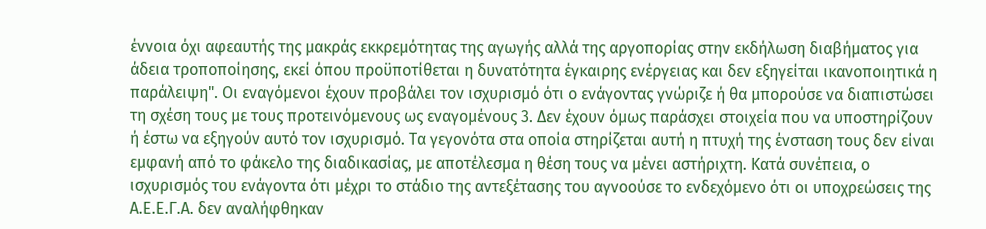έννοια όχι αφεαυτής της μακράς εκκρεμότητας της αγωγής αλλά της αργοπορίας στην εκδήλωση διαβήματος για άδεια τροποποίησης, εκεί όπου προϋποτίθεται η δυνατότητα έγκαιρης ενέργειας και δεν εξηγείται ικανοποιητικά η παράλειψη". Οι εναγόμενοι έχουν προβάλει τον ισχυρισμό ότι ο ενάγοντας γνώριζε ή θα μπορούσε να διαπιστώσει τη σχέση τους με τους προτεινόμενους ως εναγομένους 3. Δεν έχουν όμως παράσχει στοιχεία που να υποστηρίζουν ή έστω να εξηγούν αυτό τον ισχυρισμό. Τα γεγονότα στα οποία στηρίζεται αυτή η πτυχή της ένσταση τους δεν είναι εμφανή από το φάκελο της διαδικασίας, με αποτέλεσμα η θέση τους να μένει αστήριχτη. Κατά συνέπεια, ο ισχυρισμός του ενάγοντα ότι μέχρι το στάδιο της αντεξέτασης του αγνοούσε το ενδεχόμενο ότι οι υποχρεώσεις της Α.Ε.Ε.Γ.Α. δεν αναλήφθηκαν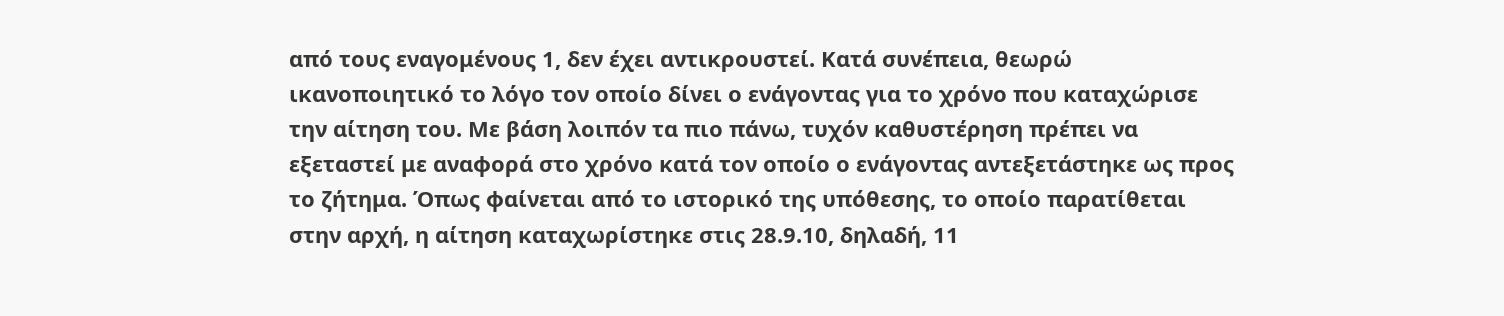από τους εναγομένους 1, δεν έχει αντικρουστεί. Κατά συνέπεια, θεωρώ ικανοποιητικό το λόγο τον οποίο δίνει ο ενάγοντας για το χρόνο που καταχώρισε την αίτηση του. Με βάση λοιπόν τα πιο πάνω, τυχόν καθυστέρηση πρέπει να εξεταστεί με αναφορά στο χρόνο κατά τον οποίο ο ενάγοντας αντεξετάστηκε ως προς το ζήτημα. Όπως φαίνεται από το ιστορικό της υπόθεσης, το οποίο παρατίθεται στην αρχή, η αίτηση καταχωρίστηκε στις 28.9.10, δηλαδή, 11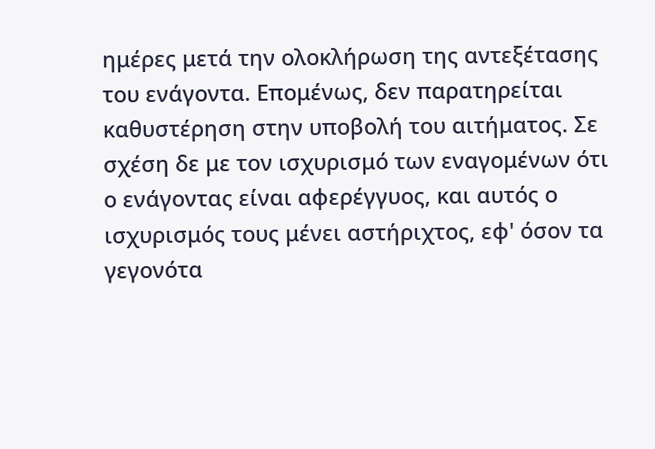ημέρες μετά την ολοκλήρωση της αντεξέτασης του ενάγοντα. Επομένως, δεν παρατηρείται καθυστέρηση στην υποβολή του αιτήματος. Σε σχέση δε με τον ισχυρισμό των εναγομένων ότι ο ενάγοντας είναι αφερέγγυος, και αυτός ο ισχυρισμός τους μένει αστήριχτος, εφ' όσον τα γεγονότα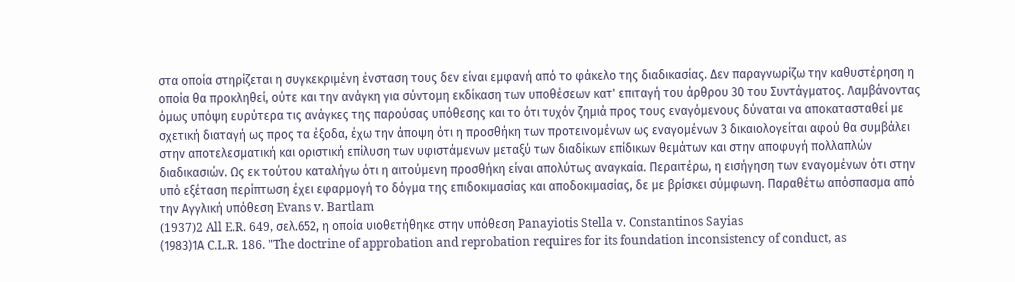στα οποία στηρίζεται η συγκεκριμένη ένσταση τους δεν είναι εμφανή από το φάκελο της διαδικασίας. Δεν παραγνωρίζω την καθυστέρηση η οποία θα προκληθεί, ούτε και την ανάγκη για σύντομη εκδίκαση των υποθέσεων κατ' επιταγή του άρθρου 30 του Συντάγματος. Λαμβάνοντας όμως υπόψη ευρύτερα τις ανάγκες της παρούσας υπόθεσης και το ότι τυχόν ζημιά προς τους εναγόμενους δύναται να αποκατασταθεί με σχετική διαταγή ως προς τα έξοδα, έχω την άποψη ότι η προσθήκη των προτεινομένων ως εναγομένων 3 δικαιολογείται αφού θα συμβάλει στην αποτελεσματική και οριστική επίλυση των υφιστάμενων μεταξύ των διαδίκων επίδικων θεμάτων και στην αποφυγή πολλαπλών διαδικασιών. Ως εκ τούτου καταλήγω ότι η αιτούμενη προσθήκη είναι απολύτως αναγκαία. Περαιτέρω, η εισήγηση των εναγομένων ότι στην υπό εξέταση περίπτωση έχει εφαρμογή το δόγμα της επιδοκιμασίας και αποδοκιμασίας, δε με βρίσκει σύμφωνη. Παραθέτω απόσπασμα από την Αγγλική υπόθεση Evans v. Bartlam
(1937)2 All E.R. 649, σελ.652, η οποία υιοθετήθηκε στην υπόθεση Panayiotis Stella v. Constantinos Sayias
(1983)1Α C.L.R. 186. "The doctrine of approbation and reprobation requires for its foundation inconsistency of conduct, as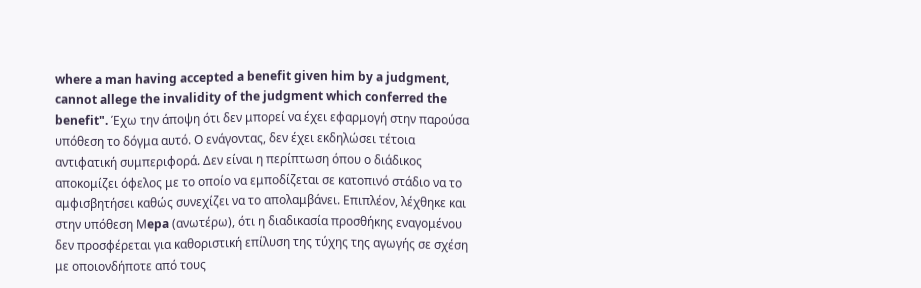where a man having accepted a benefit given him by a judgment, cannot allege the invalidity of the judgment which conferred the benefit". Έχω την άποψη ότι δεν μπορεί να έχει εφαρμογή στην παρούσα υπόθεση το δόγμα αυτό. Ο ενάγοντας, δεν έχει εκδηλώσει τέτοια αντιφατική συμπεριφορά. Δεν είναι η περίπτωση όπου ο διάδικος αποκομίζει όφελος με το οποίο να εμποδίζεται σε κατοπινό στάδιο να το αμφισβητήσει καθώς συνεχίζει να το απολαμβάνει. Επιπλέον, λέχθηκε και στην υπόθεση Μepa (ανωτέρω), ότι η διαδικασία προσθήκης εναγομένου δεν προσφέρεται για καθοριστική επίλυση της τύχης της αγωγής σε σχέση με οποιονδήποτε από τους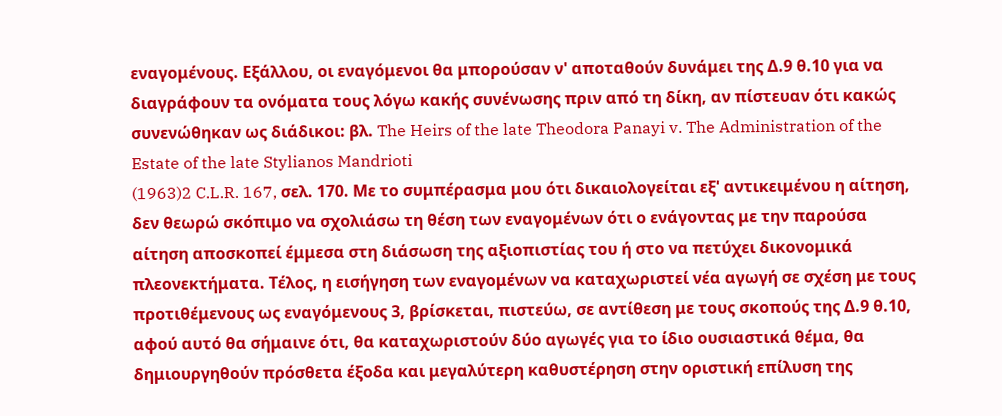εναγομένους. Εξάλλου, οι εναγόμενοι θα μπορούσαν ν' αποταθούν δυνάμει της Δ.9 θ.10 για να διαγράφουν τα ονόματα τους λόγω κακής συνένωσης πριν από τη δίκη, αν πίστευαν ότι κακώς συνενώθηκαν ως διάδικοι: βλ. The Heirs of the late Theodora Panayi v. The Administration of the Estate of the late Stylianos Mandrioti
(1963)2 C.L.R. 167, σελ. 170. Με το συμπέρασμα μου ότι δικαιολογείται εξ' αντικειμένου η αίτηση, δεν θεωρώ σκόπιμο να σχολιάσω τη θέση των εναγομένων ότι ο ενάγοντας με την παρούσα αίτηση αποσκοπεί έμμεσα στη διάσωση της αξιοπιστίας του ή στο να πετύχει δικονομικά πλεονεκτήματα. Τέλος, η εισήγηση των εναγομένων να καταχωριστεί νέα αγωγή σε σχέση με τους προτιθέμενους ως εναγόμενους 3, βρίσκεται, πιστεύω, σε αντίθεση με τους σκοπούς της Δ.9 θ.10, αφού αυτό θα σήμαινε ότι, θα καταχωριστούν δύο αγωγές για το ίδιο ουσιαστικά θέμα, θα δημιουργηθούν πρόσθετα έξοδα και μεγαλύτερη καθυστέρηση στην οριστική επίλυση της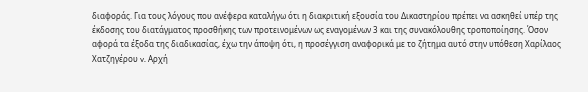διαφοράς. Για τους λόγους που ανέφερα καταλήγω ότι η διακριτική εξουσία του Δικαστηρίου πρέπει να ασκηθεί υπέρ της έκδοσης του διατάγματος προσθήκης των προτεινομένων ως εναγομένων 3 και της συνακόλουθης τροποποίησης. Όσον αφορά τα έξοδα της διαδικασίας, έχω την άποψη ότι, η προσέγγιση αναφορικά με το ζήτημα αυτό στην υπόθεση Χαρίλαος Χατζηγέρου v. Αρχή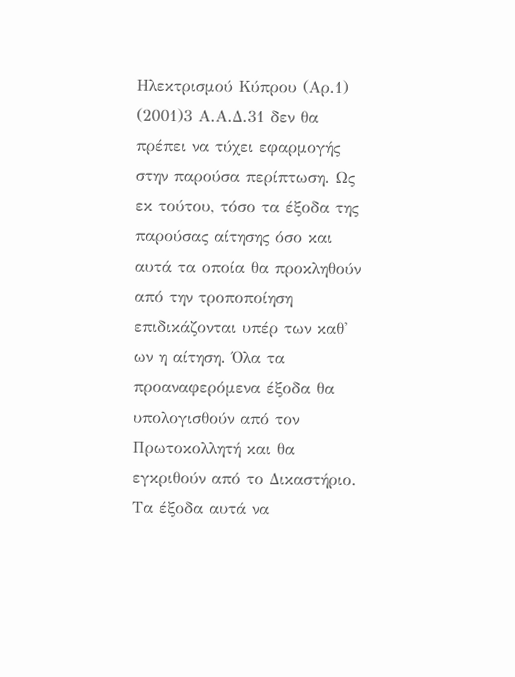Ηλεκτρισμού Κύπρου (Αρ.1)
(2001)3 Α.Α.Δ.31 δεν θα πρέπει να τύχει εφαρμογής στην παρούσα περίπτωση. Ως εκ τούτου, τόσο τα έξοδα της παρούσας αίτησης όσο και αυτά τα οποία θα προκληθούν από την τροποποίηση επιδικάζονται υπέρ των καθ' ων η αίτηση. Όλα τα προαναφερόμενα έξοδα θα υπολογισθούν από τον Πρωτοκολλητή και θα εγκριθούν από το Δικαστήριο. Τα έξοδα αυτά να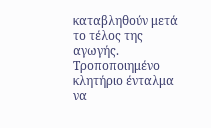καταβληθούν μετά το τέλος της αγωγής. Tροποποιημένο κλητήριο ένταλμα να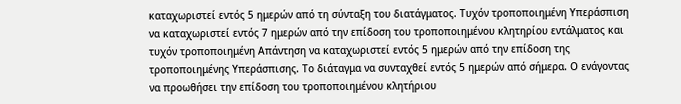καταχωριστεί εντός 5 ημερών από τη σύνταξη του διατάγματος. Τυχόν τροποποιημένη Υπεράσπιση να καταχωριστεί εντός 7 ημερών από την επίδοση του τροποποιημένου κλητηρίου εντάλματος και τυχόν τροποποιημένη Απάντηση να καταχωριστεί εντός 5 ημερών από την επίδοση της τροποποιημένης Υπεράσπισης. Το διάταγμα να συνταχθεί εντός 5 ημερών από σήμερα. Ο ενάγοντας να προωθήσει την επίδοση του τροποποιημένου κλητήριου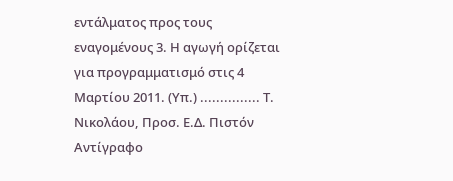εντάλματος προς τους εναγομένους 3. Η αγωγή ορίζεται για προγραμματισμό στις 4 Μαρτίου 2011. (Υπ.) ............... Τ. Νικολάου, Προσ. Ε.Δ. Πιστόν Αντίγραφο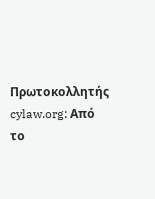Πρωτοκολλητής cylaw.org: Από το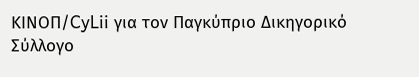ΚΙΝOΠ/CyLii για τον Παγκύπριο Δικηγορικό Σύλλογο